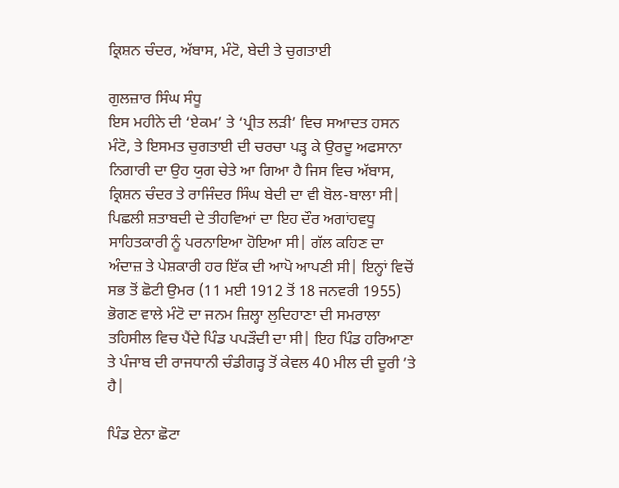ਕ੍ਰਿਸ਼ਨ ਚੰਦਰ, ਅੱਬਾਸ, ਮੰਟੋ, ਬੇਦੀ ਤੇ ਚੁਗਤਾਈ

ਗੁਲਜ਼ਾਰ ਸਿੰਘ ਸੰਧੂ
ਇਸ ਮਹੀਨੇ ਦੀ ‘ਏਕਮ’ ਤੇ ‘ਪ੍ਰੀਤ ਲੜੀ’ ਵਿਚ ਸਆਦਤ ਹਸਨ ਮੰਟੋ, ਤੇ ਇਸਮਤ ਚੁਗਤਾਈ ਦੀ ਚਰਚਾ ਪੜ੍ਹ ਕੇ ਉਰਦੂ ਅਫਸਾਨਾ ਨਿਗਾਰੀ ਦਾ ਉਹ ਯੁਗ ਚੇਤੇ ਆ ਗਿਆ ਹੈ ਜਿਸ ਵਿਚ ਅੱਬਾਸ, ਕ੍ਰਿਸ਼ਨ ਚੰਦਰ ਤੇ ਰਾਜਿੰਦਰ ਸਿੰਘ ਬੇਦੀ ਦਾ ਵੀ ਬੋਲ-ਬਾਲਾ ਸੀ| ਪਿਛਲੀ ਸ਼ਤਾਬਦੀ ਦੇ ਤੀਹਵਿਆਂ ਦਾ ਇਹ ਦੌਰ ਅਗਾਂਹਵਧੂ ਸਾਹਿਤਕਾਰੀ ਨੂੰ ਪਰਨਾਇਆ ਹੋਇਆ ਸੀ| ਗੱਲ ਕਹਿਣ ਦਾ ਅੰਦਾਜ਼ ਤੇ ਪੇਸ਼ਕਾਰੀ ਹਰ ਇੱਕ ਦੀ ਆਪੋ ਆਪਣੀ ਸੀ| ਇਨ੍ਹਾਂ ਵਿਚੋਂ ਸਭ ਤੋਂ ਛੋਟੀ ਉਮਰ (11 ਮਈ 1912 ਤੋਂ 18 ਜਨਵਰੀ 1955) ਭੋਗਣ ਵਾਲੇ ਮੰਟੋ ਦਾ ਜਨਮ ਜ਼ਿਲ੍ਹਾ ਲੁਦਿਹਾਣਾ ਦੀ ਸਮਰਾਲਾ ਤਹਿਸੀਲ ਵਿਚ ਪੈਂਦੇ ਪਿੰਡ ਪਪੜੌਦੀ ਦਾ ਸੀ| ਇਹ ਪਿੰਡ ਹਰਿਆਣਾ ਤੇ ਪੰਜਾਬ ਦੀ ਰਾਜਧਾਨੀ ਚੰਡੀਗੜ੍ਹ ਤੋਂ ਕੇਵਲ 40 ਮੀਲ ਦੀ ਦੂਰੀ ’ਤੇ ਹੈ|

ਪਿੰਡ ਏਨਾ ਛੋਟਾ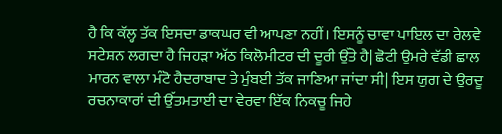ਹੈ ਕਿ ਕੱਲ੍ਹ ਤੱਕ ਇਸਦਾ ਡਾਕਘਰ ਵੀ ਆਪਣਾ ਨਹੀਂ। ਇਸਨੂੰ ਚਾਵਾ ਪਾਇਲ ਦਾ ਰੇਲਵੇ ਸਟੇਸ਼ਨ ਲਗਦਾ ਹੈ ਜਿਹੜਾ ਅੱਠ ਕਿਲੋਮੀਟਰ ਦੀ ਦੂਰੀ ਉੱਤੇ ਹੈ| ਛੋਟੀ ਉਮਰੇ ਵੱਡੀ ਛਾਲ ਮਾਰਨ ਵਾਲਾ ਮੰਟੋ ਹੈਦਰਾਬਾਦ ਤੇ ਮੁੰਬਈ ਤੱਕ ਜਾਣਿਆ ਜਾਂਦਾ ਸੀ| ਇਸ ਯੁਗ ਦੇ ਉਰਦੂ ਰਚਨਾਕਾਰਾਂ ਦੀ ਉੱਤਮਤਾਈ ਦਾ ਵੇਰਵਾ ਇੱਕ ਨਿਕਚੂ ਜਿਹੇ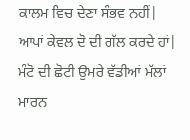ਕਾਲਮ ਵਿਚ ਦੇਣਾ ਸੰਭਵ ਨਹੀਂ| ਆਪਾਂ ਕੇਵਲ ਦੋ ਦੀ ਗੱਲ ਕਰਦੇ ਹਾਂ| ਮੰਟੋ ਦੀ ਛੋਟੀ ਉਮਰੇ ਵੱਡੀਆਂ ਮੱਲਾਂ ਮਾਰਨ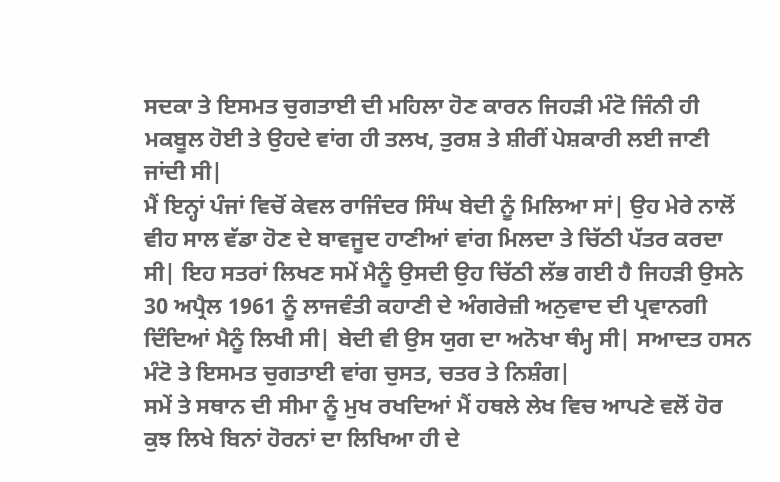ਸਦਕਾ ਤੇ ਇਸਮਤ ਚੁਗਤਾਈ ਦੀ ਮਹਿਲਾ ਹੋਣ ਕਾਰਨ ਜਿਹੜੀ ਮੰਟੋ ਜਿੰਨੀ ਹੀ ਮਕਬੂਲ ਹੋਈ ਤੇ ਉਹਦੇ ਵਾਂਗ ਹੀ ਤਲਖ, ਤੁਰਸ਼ ਤੇ ਸ਼ੀਰੀਂ ਪੇਸ਼ਕਾਰੀ ਲਈ ਜਾਣੀ ਜਾਂਦੀ ਸੀ|
ਮੈਂ ਇਨ੍ਹਾਂ ਪੰਜਾਂ ਵਿਚੋਂ ਕੇਵਲ ਰਾਜਿੰਦਰ ਸਿੰਘ ਬੇਦੀ ਨੂੰ ਮਿਲਿਆ ਸਾਂ| ਉਹ ਮੇਰੇ ਨਾਲੋਂ ਵੀਹ ਸਾਲ ਵੱਡਾ ਹੋਣ ਦੇ ਬਾਵਜੂਦ ਹਾਣੀਆਂ ਵਾਂਗ ਮਿਲਦਾ ਤੇ ਚਿੱਠੀ ਪੱਤਰ ਕਰਦਾ ਸੀ| ਇਹ ਸਤਰਾਂ ਲਿਖਣ ਸਮੇਂ ਮੈਨੂੰ ਉਸਦੀ ਉਹ ਚਿੱਠੀ ਲੱਭ ਗਈ ਹੈ ਜਿਹੜੀ ਉਸਨੇ 30 ਅਪ੍ਰੈਲ 1961 ਨੂੰ ਲਾਜਵੰਤੀ ਕਹਾਣੀ ਦੇ ਅੰਗਰੇਜ਼ੀ ਅਨੁਵਾਦ ਦੀ ਪ੍ਰਵਾਨਗੀ ਦਿੰਦਿਆਂ ਮੈਨੂੰ ਲਿਖੀ ਸੀ| ਬੇਦੀ ਵੀ ਉਸ ਯੁਗ ਦਾ ਅਨੋਖਾ ਥੰਮ੍ਹ ਸੀ| ਸਆਦਤ ਹਸਨ ਮੰਟੋ ਤੇ ਇਸਮਤ ਚੁਗਤਾਈ ਵਾਂਗ ਚੁਸਤ, ਚਤਰ ਤੇ ਨਿਸ਼ੰਗ|
ਸਮੇਂ ਤੇ ਸਥਾਨ ਦੀ ਸੀਮਾ ਨੂੰ ਮੁਖ ਰਖਦਿਆਂ ਮੈਂ ਹਥਲੇ ਲੇਖ ਵਿਚ ਆਪਣੇ ਵਲੋਂ ਹੋਰ ਕੁਝ ਲਿਖੇ ਬਿਨਾਂ ਹੋਰਨਾਂ ਦਾ ਲਿਖਿਆ ਹੀ ਦੇ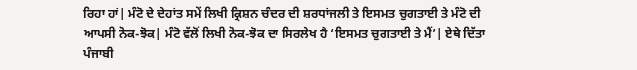ਰਿਹਾ ਹਾਂ| ਮੰਟੋ ਦੇ ਦੇਹਾਂਤ ਸਮੇਂ ਲਿਖੀ ਕ੍ਰਿਸ਼ਨ ਚੰਦਰ ਦੀ ਸ਼ਰਧਾਂਜਲੀ ਤੇ ਇਸਮਤ ਚੁਗਤਾਈ ਤੇ ਮੰਟੋ ਦੀ ਆਪਸੀ ਨੋਕ-ਝੋਕ| ਮੰਟੋ ਵੱਲੋਂ ਲਿਖੀ ਨੋਕ-ਝੋਕ ਦਾ ਸਿਰਲੇਖ ਹੈ ‘ਇਸਮਤ ਚੁਗਤਾਈ ਤੇ ਮੈਂ’| ਏਥੇ ਦਿੱਤਾ ਪੰਜਾਬੀ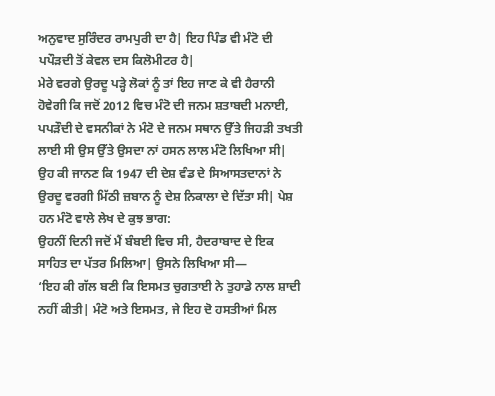ਅਨੁਵਾਦ ਸੁਰਿੰਦਰ ਰਾਮਪੁਰੀ ਦਾ ਹੈ| ਇਹ ਪਿੰਡ ਵੀ ਮੰਟੋ ਦੀ ਪਪੌੜਦੀ ਤੋਂ ਕੇਵਲ ਦਸ ਕਿਲੋਮੀਟਰ ਹੈ|
ਮੇਰੇ ਵਰਗੇ ਉਰਦੂ ਪੜ੍ਹੇ ਲੋਕਾਂ ਨੂੰ ਤਾਂ ਇਹ ਜਾਣ ਕੇ ਵੀ ਹੈਰਾਨੀ ਹੋਵੇਗੀ ਕਿ ਜਦੋਂ 2012 ਵਿਚ ਮੰਟੋ ਦੀ ਜਨਮ ਸ਼ਤਾਬਦੀ ਮਨਾਈ, ਪਪੜੌਦੀ ਦੇ ਵਸਨੀਕਾਂ ਨੇ ਮੰਟੋ ਦੇ ਜਨਮ ਸਥਾਨ ਉੱਤੇ ਜਿਹੜੀ ਤਖਤੀ ਲਾਈ ਸੀ ਉਸ ਉੱਤੇ ਉਸਦਾ ਨਾਂ ਹਸਨ ਲਾਲ ਮੰਟੋ ਲਿਖਿਆ ਸੀ| ਉਹ ਕੀ ਜਾਨਣ ਕਿ 1947 ਦੀ ਦੇਸ਼ ਵੰਡ ਦੇ ਸਿਆਸਤਦਾਨਾਂ ਨੇ ਉਰਦੂ ਵਰਗੀ ਮਿੱਠੀ ਜ਼ਬਾਨ ਨੂੰ ਦੇਸ਼ ਨਿਕਾਲਾ ਦੇ ਦਿੱਤਾ ਸੀ| ਪੇਸ਼ ਹਨ ਮੰਟੋ ਵਾਲੇ ਲੇਖ ਦੇ ਕੁਝ ਭਾਗ:
ਉਹਨੀਂ ਦਿਨੀ ਜਦੋਂ ਮੈਂ ਬੰਬਈ ਵਿਚ ਸੀ, ਹੈਦਰਾਬਾਦ ਦੇ ਇਕ ਸਾਹਿਤ ਦਾ ਪੱਤਰ ਮਿਲਿਆ| ਉਸਨੇ ਲਿਖਿਆ ਸੀ—
‘ਇਹ ਕੀ ਗੱਲ ਬਣੀ ਕਿ ਇਸਮਤ ਚੁਗਤਾਈ ਨੇ ਤੁਹਾਡੇ ਨਾਲ ਸ਼ਾਦੀ ਨਹੀਂ ਕੀਤੀ| ਮੰਟੋ ਅਤੇ ਇਸਮਤ, ਜੇ ਇਹ ਦੋ ਹਸਤੀਆਂ ਮਿਲ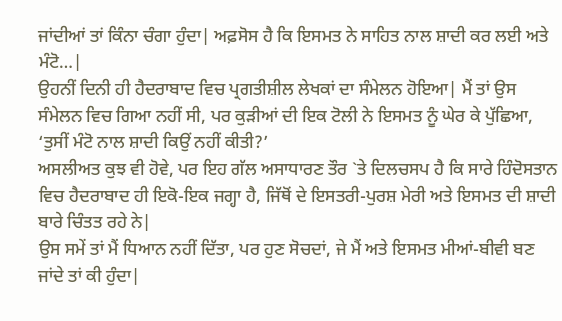ਜਾਂਦੀਆਂ ਤਾਂ ਕਿੰਨਾ ਚੰਗਾ ਹੁੰਦਾ| ਅਫ਼ਸੋਸ ਹੈ ਕਿ ਇਸਮਤ ਨੇ ਸਾਹਿਤ ਨਾਲ ਸ਼ਾਦੀ ਕਰ ਲਈ ਅਤੇ ਮੰਟੋ…|
ਉਹਨੀਂ ਦਿਨੀ ਹੀ ਹੈਦਰਾਬਾਦ ਵਿਚ ਪ੍ਰਗਤੀਸ਼ੀਲ ਲੇਖਕਾਂ ਦਾ ਸੰਮੇਲਨ ਹੋਇਆ| ਮੈਂ ਤਾਂ ਉਸ ਸੰਮੇਲਨ ਵਿਚ ਗਿਆ ਨਹੀਂ ਸੀ, ਪਰ ਕੁੜੀਆਂ ਦੀ ਇਕ ਟੋਲੀ ਨੇ ਇਸਮਤ ਨੂੰ ਘੇਰ ਕੇ ਪੁੱਛਿਆ, ‘ਤੁਸੀਂ ਮੰਟੋ ਨਾਲ ਸ਼ਾਦੀ ਕਿਉਂ ਨਹੀਂ ਕੀਤੀ?’
ਅਸਲੀਅਤ ਕੁਝ ਵੀ ਹੋਵੇ, ਪਰ ਇਹ ਗੱਲ ਅਸਾਧਾਰਣ ਤੌਰ `ਤੇ ਦਿਲਚਸਪ ਹੈ ਕਿ ਸਾਰੇ ਹਿੰਦੋਸਤਾਨ ਵਿਚ ਹੈਦਰਾਬਾਦ ਹੀ ਇਕੋ-ਇਕ ਜਗ੍ਹਾ ਹੈ, ਜਿੱਥੋਂ ਦੇ ਇਸਤਰੀ-ਪੁਰਸ਼ ਮੇਰੀ ਅਤੇ ਇਸਮਤ ਦੀ ਸ਼ਾਦੀ ਬਾਰੇ ਚਿੰਤਤ ਰਹੇ ਨੇ|
ਉਸ ਸਮੇਂ ਤਾਂ ਮੈਂ ਧਿਆਨ ਨਹੀਂ ਦਿੱਤਾ, ਪਰ ਹੁਣ ਸੋਚਦਾਂ, ਜੇ ਮੈਂ ਅਤੇ ਇਸਮਤ ਮੀਆਂ-ਬੀਵੀ ਬਣ ਜਾਂਦੇ ਤਾਂ ਕੀ ਹੁੰਦਾ|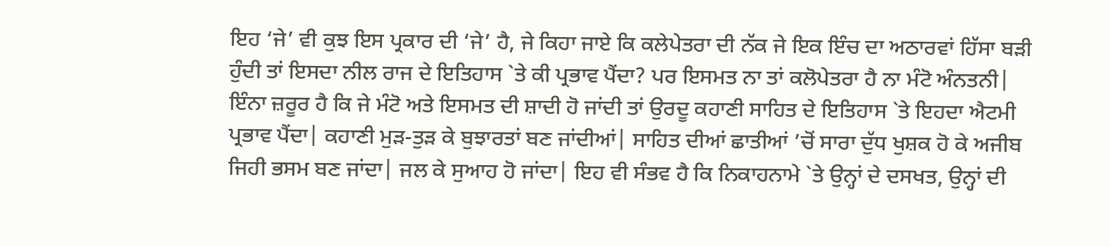ਇਹ ‘ਜੇ’ ਵੀ ਕੁਝ ਇਸ ਪ੍ਰਕਾਰ ਦੀ ‘ਜੇ’ ਹੈ, ਜੇ ਕਿਹਾ ਜਾਏ ਕਿ ਕਲੇਪੇਤਰਾ ਦੀ ਨੱਕ ਜੇ ਇਕ ਇੰਚ ਦਾ ਅਠਾਰਵਾਂ ਹਿੱਸਾ ਬੜੀ ਹੁੰਦੀ ਤਾਂ ਇਸਦਾ ਨੀਲ ਰਾਜ ਦੇ ਇਤਿਹਾਸ `ਤੇ ਕੀ ਪ੍ਰਭਾਵ ਪੈਂਦਾ? ਪਰ ਇਸਮਤ ਨਾ ਤਾਂ ਕਲੋਪੇਤਰਾ ਹੈ ਨਾ ਮੰਟੋ ਅੰਨਤਨੀ| ਇੰਨਾ ਜ਼ਰੂਰ ਹੈ ਕਿ ਜੇ ਮੰਟੋ ਅਤੇ ਇਸਮਤ ਦੀ ਸ਼ਾਦੀ ਹੋ ਜਾਂਦੀ ਤਾਂ ਉਰਦੂ ਕਹਾਣੀ ਸਾਹਿਤ ਦੇ ਇਤਿਹਾਸ `ਤੇ ਇਹਦਾ ਐਟਮੀ ਪ੍ਰਭਾਵ ਪੈਂਦਾ| ਕਹਾਣੀ ਮੁੜ-ਤੁੜ ਕੇ ਬੁਝਾਰਤਾਂ ਬਣ ਜਾਂਦੀਆਂ| ਸਾਹਿਤ ਦੀਆਂ ਛਾਤੀਆਂ ’ਚੋਂ ਸਾਰਾ ਦੁੱਧ ਖੁਸ਼ਕ ਹੋ ਕੇ ਅਜੀਬ ਜਿਹੀ ਭਸਮ ਬਣ ਜਾਂਦਾ| ਜਲ ਕੇ ਸੁਆਹ ਹੋ ਜਾਂਦਾ| ਇਹ ਵੀ ਸੰਭਵ ਹੈ ਕਿ ਨਿਕਾਹਨਾਮੇ `ਤੇ ਉਨ੍ਹਾਂ ਦੇ ਦਸਖਤ, ਉਨ੍ਹਾਂ ਦੀ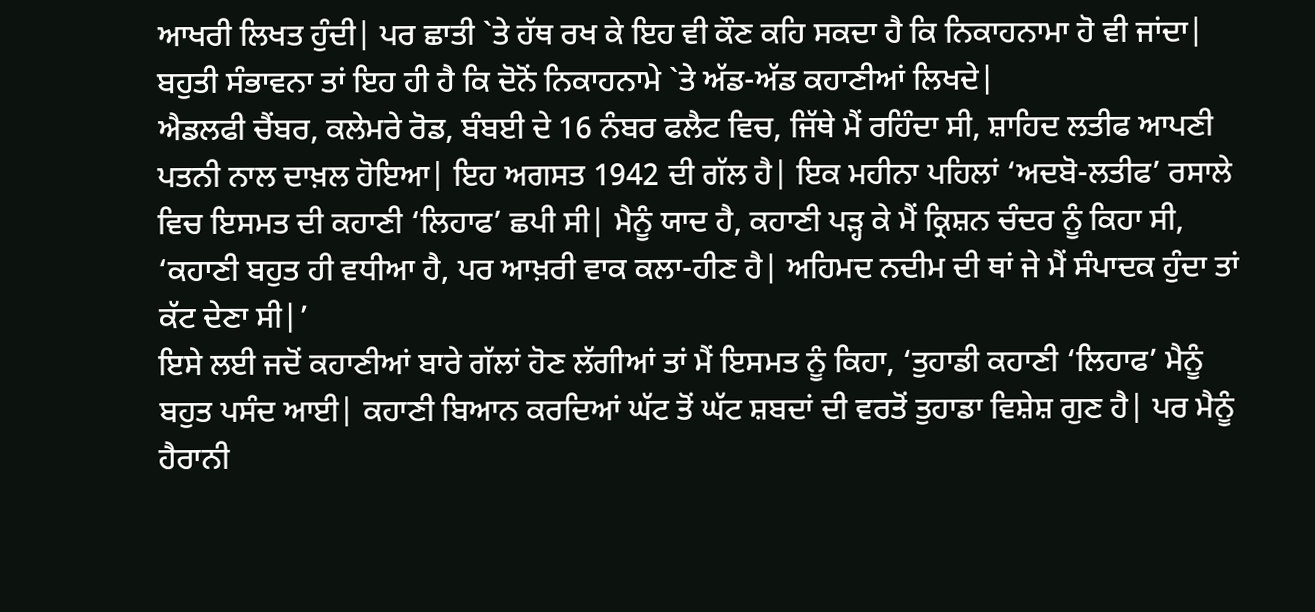ਆਖਰੀ ਲਿਖਤ ਹੁੰਦੀ| ਪਰ ਛਾਤੀ `ਤੇ ਹੱਥ ਰਖ ਕੇ ਇਹ ਵੀ ਕੌਣ ਕਹਿ ਸਕਦਾ ਹੈ ਕਿ ਨਿਕਾਹਨਾਮਾ ਹੋ ਵੀ ਜਾਂਦਾ| ਬਹੁਤੀ ਸੰਭਾਵਨਾ ਤਾਂ ਇਹ ਹੀ ਹੈ ਕਿ ਦੋਨੋਂ ਨਿਕਾਹਨਾਮੇ `ਤੇ ਅੱਡ-ਅੱਡ ਕਹਾਣੀਆਂ ਲਿਖਦੇ|
ਐਡਲਫੀ ਚੈਂਬਰ, ਕਲੇਮਰੇ ਰੋਡ, ਬੰਬਈ ਦੇ 16 ਨੰਬਰ ਫਲੈਟ ਵਿਚ, ਜਿੱਥੇ ਮੈਂ ਰਹਿੰਦਾ ਸੀ, ਸ਼ਾਹਿਦ ਲਤੀਫ ਆਪਣੀ ਪਤਨੀ ਨਾਲ ਦਾਖ਼ਲ ਹੋਇਆ| ਇਹ ਅਗਸਤ 1942 ਦੀ ਗੱਲ ਹੈ| ਇਕ ਮਹੀਨਾ ਪਹਿਲਾਂ ‘ਅਦਬੋ-ਲਤੀਫ’ ਰਸਾਲੇ ਵਿਚ ਇਸਮਤ ਦੀ ਕਹਾਣੀ ‘ਲਿਹਾਫ’ ਛਪੀ ਸੀ| ਮੈਨੂੰ ਯਾਦ ਹੈ, ਕਹਾਣੀ ਪੜ੍ਹ ਕੇ ਮੈਂ ਕ੍ਰਿਸ਼ਨ ਚੰਦਰ ਨੂੰ ਕਿਹਾ ਸੀ, ‘ਕਹਾਣੀ ਬਹੁਤ ਹੀ ਵਧੀਆ ਹੈ, ਪਰ ਆਖ਼ਰੀ ਵਾਕ ਕਲਾ-ਹੀਣ ਹੈ| ਅਹਿਮਦ ਨਦੀਮ ਦੀ ਥਾਂ ਜੇ ਮੈਂ ਸੰਪਾਦਕ ਹੁੰਦਾ ਤਾਂ ਕੱਟ ਦੇਣਾ ਸੀ|’
ਇਸੇ ਲਈ ਜਦੋਂ ਕਹਾਣੀਆਂ ਬਾਰੇ ਗੱਲਾਂ ਹੋਣ ਲੱਗੀਆਂ ਤਾਂ ਮੈਂ ਇਸਮਤ ਨੂੰ ਕਿਹਾ, ‘ਤੁਹਾਡੀ ਕਹਾਣੀ ‘ਲਿਹਾਫ’ ਮੈਨੂੰ ਬਹੁਤ ਪਸੰਦ ਆਈ| ਕਹਾਣੀ ਬਿਆਨ ਕਰਦਿਆਂ ਘੱਟ ਤੋਂ ਘੱਟ ਸ਼ਬਦਾਂ ਦੀ ਵਰਤੋਂ ਤੁਹਾਡਾ ਵਿਸ਼ੇਸ਼ ਗੁਣ ਹੈ| ਪਰ ਮੈਨੂੰ ਹੈਰਾਨੀ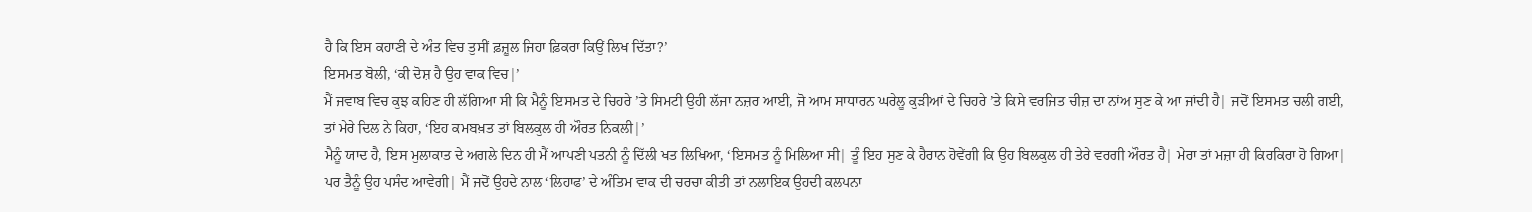ਹੈ ਕਿ ਇਸ ਕਹਾਣੀ ਦੇ ਅੰਤ ਵਿਚ ਤੁਸੀਂ ਫ਼ਜ਼ੂਲ ਜਿਹਾ ਫ਼ਿਕਰਾ ਕਿਉਂ ਲਿਖ ਦਿੱਤਾ?’
ਇਸਮਤ ਬੋਲੀ, ‘ਕੀ ਦੋਸ਼ ਹੈ ਉਹ ਵਾਕ ਵਿਚ|’
ਮੈਂ ਜਵਾਬ ਵਿਚ ਕੁਝ ਕਹਿਣ ਹੀ ਲੱਗਿਆ ਸੀ ਕਿ ਮੈਨੂੰ ਇਸਮਤ ਦੇ ਚਿਹਰੇ ’ਤੇ ਸਿਮਟੀ ਉਹੀ ਲੱਜਾ ਨਜ਼ਰ ਆਈ, ਜੋ ਆਮ ਸਾਧਾਰਨ ਘਰੇਲੂ ਕੁੜੀਆਂ ਦੇ ਚਿਹਰੇ ’ਤੇ ਕਿਸੇ ਵਰਜਿਤ ਚੀਜ਼ ਦਾ ਨਾਂਅ ਸੁਣ ਕੇ ਆ ਜਾਂਦੀ ਹੈ| ਜਦੋਂ ਇਸਮਤ ਚਲੀ ਗਈ, ਤਾਂ ਮੇਰੇ ਦਿਲ ਨੇ ਕਿਹਾ, ‘ਇਹ ਕਮਬਖ਼ਤ ਤਾਂ ਬਿਲਕੁਲ ਹੀ ਔਰਤ ਨਿਕਲੀ|’
ਮੈਨੂੰ ਯਾਦ ਹੈ, ਇਸ ਮੁਲਾਕਾਤ ਦੇ ਅਗਲੇ ਦਿਨ ਹੀ ਮੈਂ ਆਪਣੀ ਪਤਨੀ ਨੂੰ ਦਿੱਲੀ ਖਤ ਲਿਖਿਆ, ‘ਇਸਮਤ ਨੂੰ ਮਿਲਿਆ ਸੀ| ਤੂੰ ਇਹ ਸੁਣ ਕੇ ਹੈਰਾਨ ਹੋਵੇਂਗੀ ਕਿ ਉਹ ਬਿਲਕੁਲ ਹੀ ਤੇਰੇ ਵਰਗੀ ਔਰਤ ਹੈ| ਮੇਰਾ ਤਾਂ ਮਜ਼ਾ ਹੀ ਕਿਰਕਿਰਾ ਹੋ ਗਿਆ| ਪਰ ਤੈਨੂੰ ਉਹ ਪਸੰਦ ਆਵੇਗੀ| ਮੈਂ ਜਦੋਂ ਉਹਦੇ ਨਾਲ ‘ਲਿਹਾਫ’ ਦੇ ਅੰਤਿਮ ਵਾਕ ਦੀ ਚਰਚਾ ਕੀਤੀ ਤਾਂ ਨਲਾਇਕ ਉਹਦੀ ਕਲਪਨਾ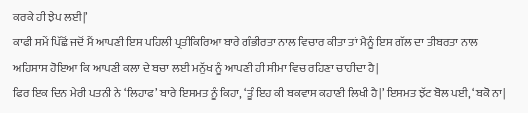ਕਰਕੇ ਹੀ ਝੇਪ ਲਈ|’
ਕਾਫੀ ਸਮੇਂ ਪਿੱਛੋਂ ਜਦੋਂ ਮੈਂ ਆਪਣੀ ਇਸ ਪਹਿਲੀ ਪ੍ਰਤੀਕਿਰਿਆ ਬਾਰੇ ਗੰਭੀਰਤਾ ਨਾਲ ਵਿਚਾਰ ਕੀਤਾ ਤਾਂ ਮੈਨੂੰ ਇਸ ਗੱਲ ਦਾ ਤੀਬਰਤਾ ਨਾਲ ਅਹਿਸਾਸ ਹੋਇਆ ਕਿ ਆਪਣੀ ਕਲਾ ਦੇ ਬਚਾ ਲਈ ਮਨੁੱਖ ਨੂੰ ਆਪਣੀ ਹੀ ਸੀਮਾ ਵਿਚ ਰਹਿਣਾ ਚਾਹੀਦਾ ਹੈ|
ਫਿਰ ਇਕ ਦਿਨ ਮੇਰੀ ਪਤਨੀ ਨੇ ‘ਲਿਹਾਫ’ ਬਾਰੇ ਇਸਮਤ ਨੂੰ ਕਿਹਾ, ‘ਤੂੰ ਇਹ ਕੀ ਬਕਵਾਸ ਕਹਾਣੀ ਲਿਖੀ ਹੈ|’ ਇਸਮਤ ਝੱਟ ਬੋਲ ਪਈ, ‘ਬਕੋ ਨਾ|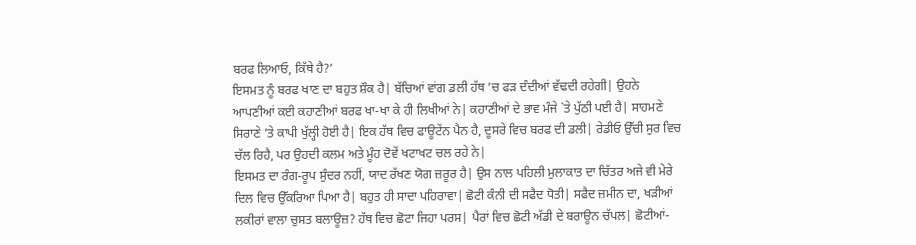ਬਰਫ ਲਿਆਓ, ਕਿੱਥੇ ਹੈ?’
ਇਸਮਤ ਨੂੰ ਬਰਫ ਖਾਣ ਦਾ ਬਹੁਤ ਸ਼ੌਕ ਹੈ| ਬੱਚਿਆਂ ਵਾਂਗ ਡਲੀ ਹੱਥ ’ਚ ਫੜ ਦੰਦੀਆਂ ਵੱਢਦੀ ਰਹੇਗੀ| ਉਹਨੇ ਆਪਣੀਆਂ ਕਈ ਕਹਾਣੀਆਂ ਬਰਫ ਖਾ-ਖਾ ਕੇ ਹੀ ਲਿਖੀਆਂ ਨੇ| ਕਹਾਣੀਆਂ ਦੇ ਭਾਵ ਮੰਜੇ `ਤੇ ਪੁੱਠੀ ਪਈ ਹੈ| ਸਾਹਮਣੇ ਸਿਰਾਣੇ ’ਤੇ ਕਾਪੀ ਖੁੱਲ੍ਹੀ ਹੋਈ ਹੈ| ਇਕ ਹੱਥ ਵਿਚ ਫਾਊਟੇਂਨ ਪੈਨ ਹੈ, ਦੂਸਰੇ ਵਿਚ ਬਰਫ ਦੀ ਡਲੀ| ਰੇਡੀਓ ਉੱਚੀ ਸੁਰ ਵਿਚ ਚੱਲ ਰਿਹੈ, ਪਰ ਉਹਦੀ ਕਲਮ ਅਤੇ ਮੂੰਹ ਦੋਵੇਂ ਖਟਾਖਟ ਚਲ ਰਹੇ ਨੇ|
ਇਸਮਤ ਦਾ ਰੰਗ-ਰੂਪ ਸੁੰਦਰ ਨਹੀਂ, ਯਾਦ ਰੱਖਣ ਯੋਗ ਜ਼ਰੂਰ ਹੈ| ਉਸ ਨਾਲ ਪਹਿਲੀ ਮੁਲਾਕਾਤ ਦਾ ਚਿੱਤਰ ਅਜੇ ਵੀ ਮੇਰੇ ਦਿਲ ਵਿਚ ਉੱਕਰਿਆ ਪਿਆ ਹੈ| ਬਹੁਤ ਹੀ ਸਾਦਾ ਪਹਿਰਾਵਾ| ਛੋਟੀ ਕੰਨੀ ਦੀ ਸਫੈਦ ਧੋਤੀ| ਸਫੈਦ ਜ਼ਮੀਨ ਦਾ, ਖੜੀਆਂ ਲਕੀਰਾਂ ਵਾਲਾ ਚੁਸਤ ਬਲਾਊਜ਼? ਹੱਥ ਵਿਚ ਛੋਟਾ ਜਿਹਾ ਪਰਸ| ਪੈਰਾਂ ਵਿਚ ਛੋਟੀ ਅੱਡੀ ਦੇ ਬਰਾਊਨ ਚੱਪਲ| ਛੋਟੀਆਂ-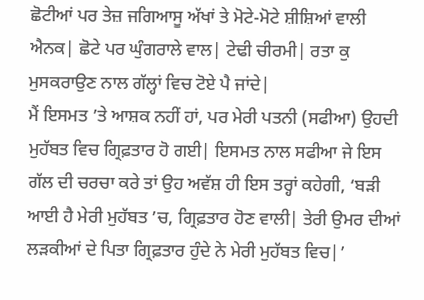ਛੋਟੀਆਂ ਪਰ ਤੇਜ਼ ਜਗਿਆਸੂ ਅੱਖਾਂ ਤੇ ਮੋਟੇ-ਮੋਟੇ ਸ਼ੀਸ਼ਿਆਂ ਵਾਲੀ ਐਨਕ| ਛੋਟੇ ਪਰ ਘੁੰਗਰਾਲੇ ਵਾਲ| ਟੇਢੀ ਚੀਰਮੀ| ਰਤਾ ਕੁ ਮੁਸਕਰਾਉਣ ਨਾਲ ਗੱਲ੍ਹਾਂ ਵਿਚ ਟੋਏ ਪੈ ਜਾਂਦੇ|
ਮੈਂ ਇਸਮਤ ’ਤੇ ਆਸ਼ਕ ਨਹੀਂ ਹਾਂ, ਪਰ ਮੇਰੀ ਪਤਨੀ (ਸਫੀਆ) ਉਹਦੀ ਮੁਹੱਬਤ ਵਿਚ ਗ੍ਰਿਫ਼ਤਾਰ ਹੋ ਗਈ| ਇਸਮਤ ਨਾਲ ਸਫੀਆ ਜੇ ਇਸ ਗੱਲ ਦੀ ਚਰਚਾ ਕਰੇ ਤਾਂ ਉਹ ਅਵੱਸ਼ ਹੀ ਇਸ ਤਰ੍ਹਾਂ ਕਹੇਗੀ, ‘ਬੜੀ ਆਈ ਹੈ ਮੇਰੀ ਮੁਹੱਬਤ ’ਚ, ਗ੍ਰਿਫ਼ਤਾਰ ਹੋਣ ਵਾਲੀ| ਤੇਰੀ ਉਮਰ ਦੀਆਂ ਲੜਕੀਆਂ ਦੇ ਪਿਤਾ ਗ੍ਰਿਫ਼ਤਾਰ ਹੁੰਦੇ ਨੇ ਮੇਰੀ ਮੁਹੱਬਤ ਵਿਚ|’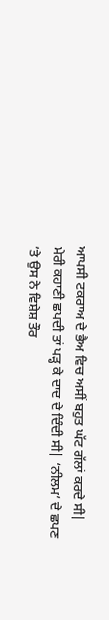ਆਪਸੀ ਟਕਰਾਅ ਦੇ ਭੈਅ ਵਿਚ ਅਸੀਂ ਬਹੁਤ ਘੱਟ ਗੱਲਾਂ ਕਰਦੇ ਸੀ| ਮੇਰੀ ਕਹਾਣੀ ਛਪਦੀ ਤਾਂ ਪੜ੍ਹ ਕੇ ਦਾਦ ਦੇ ਦਿੰਦੀ ਸੀ| ‘ਨੀਲਮ’ ਦੇ ਛਪਣ ’ਤੇ ਉਸ ਨੇ ਵਿਸ਼ੇਸ਼ ਤੌਰ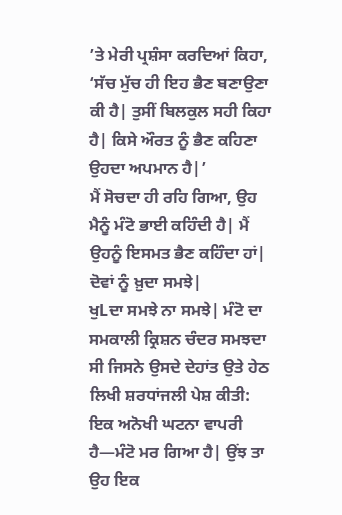’ਤੇ ਮੇਰੀ ਪ੍ਰਸ਼ੰਸਾ ਕਰਦਿਆਂ ਕਿਹਾ, ‘ਸੱਚ ਮੁੱਚ ਹੀ ਇਹ ਭੈਣ ਬਣਾਉਣਾ ਕੀ ਹੈ| ਤੁਸੀਂ ਬਿਲਕੁਲ ਸਹੀ ਕਿਹਾ ਹੈ| ਕਿਸੇ ਔਰਤ ਨੂੰ ਭੈਣ ਕਹਿਣਾ ਉਹਦਾ ਅਪਮਾਨ ਹੈ|’
ਮੈਂ ਸੋਚਦਾ ਹੀ ਰਹਿ ਗਿਆ, ਉਹ ਮੈਨੂੰ ਮੰਟੋ ਭਾਈ ਕਹਿੰਦੀ ਹੈ| ਮੈਂ ਉਹਨੂੰ ਇਸਮਤ ਭੈਣ ਕਹਿੰਦਾ ਹਾਂ| ਦੋਵਾਂ ਨੂੰ ਖ਼ੁਦਾ ਸਮਝੇ|
ਖੁLਦਾ ਸਮਝੇ ਨਾ ਸਮਝੇ| ਮੰਟੋ ਦਾ ਸਮਕਾਲੀ ਕ੍ਰਿਸ਼ਨ ਚੰਦਰ ਸਮਝਦਾ ਸੀ ਜਿਸਨੇ ਉਸਦੇ ਦੇਹਾਂਤ ਉਤੇ ਹੇਠ ਲਿਖੀ ਸ਼ਰਧਾਂਜਲੀ ਪੇਸ਼ ਕੀਤੀ:
ਇਕ ਅਨੋਖੀ ਘਟਨਾ ਵਾਪਰੀ ਹੈ—ਮੰਟੋ ਮਰ ਗਿਆ ਹੈ| ਉਂਝ ਤਾ ਉਹ ਇਕ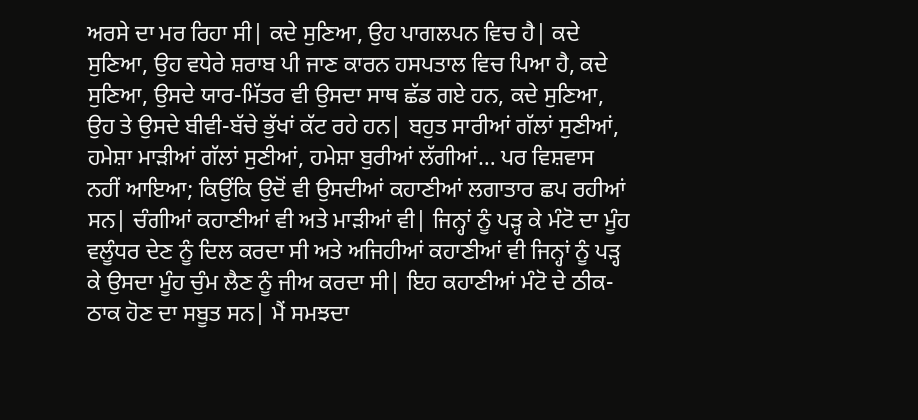ਅਰਸੇ ਦਾ ਮਰ ਰਿਹਾ ਸੀ| ਕਦੇ ਸੁਣਿਆ, ਉਹ ਪਾਗਲਪਨ ਵਿਚ ਹੈ| ਕਦੇ ਸੁਣਿਆ, ਉਹ ਵਧੇਰੇ ਸ਼ਰਾਬ ਪੀ ਜਾਣ ਕਾਰਨ ਹਸਪਤਾਲ ਵਿਚ ਪਿਆ ਹੈ, ਕਦੇ ਸੁਣਿਆ, ਉਸਦੇ ਯਾਰ-ਮਿੱਤਰ ਵੀ ਉਸਦਾ ਸਾਥ ਛੱਡ ਗਏ ਹਨ, ਕਦੇ ਸੁਣਿਆ, ਉਹ ਤੇ ਉਸਦੇ ਬੀਵੀ-ਬੱਚੇ ਭੁੱਖਾਂ ਕੱਟ ਰਹੇ ਹਨ| ਬਹੁਤ ਸਾਰੀਆਂ ਗੱਲਾਂ ਸੁਣੀਆਂ, ਹਮੇਸ਼ਾ ਮਾੜੀਆਂ ਗੱਲਾਂ ਸੁਣੀਆਂ, ਹਮੇਸ਼ਾ ਬੁਰੀਆਂ ਲੱਗੀਆਂ… ਪਰ ਵਿਸ਼ਵਾਸ ਨਹੀਂ ਆਇਆ; ਕਿਉਂਕਿ ਉਦੋਂ ਵੀ ਉਸਦੀਆਂ ਕਹਾਣੀਆਂ ਲਗਾਤਾਰ ਛਪ ਰਹੀਆਂ ਸਨ| ਚੰਗੀਆਂ ਕਹਾਣੀਆਂ ਵੀ ਅਤੇ ਮਾੜੀਆਂ ਵੀ| ਜਿਨ੍ਹਾਂ ਨੂੰ ਪੜ੍ਹ ਕੇ ਮੰਟੋ ਦਾ ਮੂੰਹ ਵਲੂੰਧਰ ਦੇਣ ਨੂੰ ਦਿਲ ਕਰਦਾ ਸੀ ਅਤੇ ਅਜਿਹੀਆਂ ਕਹਾਣੀਆਂ ਵੀ ਜਿਨ੍ਹਾਂ ਨੂੰ ਪੜ੍ਹ ਕੇ ਉਸਦਾ ਮੂੰਹ ਚੁੰਮ ਲੈਣ ਨੂੰ ਜੀਅ ਕਰਦਾ ਸੀ| ਇਹ ਕਹਾਣੀਆਂ ਮੰਟੋ ਦੇ ਠੀਕ-ਠਾਕ ਹੋਣ ਦਾ ਸਬੂਤ ਸਨ| ਮੈਂ ਸਮਝਦਾ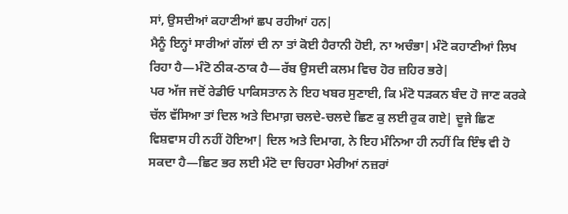ਸਾਂ, ਉਸਦੀਆਂ ਕਹਾਣੀਆਂ ਛਪ ਰਹੀਆਂ ਹਨ|
ਮੈਨੂੰ ਇਨ੍ਹਾਂ ਸਾਰੀਆਂ ਗੱਲਾਂ ਦੀ ਨਾ ਤਾਂ ਕੋਈ ਹੈਰਾਨੀ ਹੋਈ, ਨਾ ਅਚੰਭਾ| ਮੰਟੋ ਕਹਾਣੀਆਂ ਲਿਖ ਰਿਹਾ ਹੈ—ਮੰਟੋ ਠੀਕ-ਠਾਕ ਹੈ—ਰੱਬ ਉਸਦੀ ਕਲਮ ਵਿਚ ਹੋਰ ਜ਼ਹਿਰ ਭਰੇ|
ਪਰ ਅੱਜ ਜਦੋਂ ਰੇਡੀਓ ਪਾਕਿਸਤਾਨ ਨੇ ਇਹ ਖਬਰ ਸੁਣਾਈ, ਕਿ ਮੰਟੋ ਧੜਕਨ ਬੰਦ ਹੋ ਜਾਣ ਕਰਕੇ ਚੱਲ ਵੱਸਿਆ ਤਾਂ ਦਿਲ ਅਤੇ ਦਿਮਾਗ਼ ਚਲਦੇ-ਚਲਦੇ ਛਿਣ ਕੁ ਲਈ ਰੁਕ ਗਏ| ਦੂਜੇ ਛਿਣ ਵਿਸ਼ਵਾਸ ਹੀ ਨਹੀਂ ਹੋਇਆ| ਦਿਲ ਅਤੇ ਦਿਮਾਗ, ਨੇ ਇਹ ਮੰਨਿਆ ਹੀ ਨਹੀਂ ਕਿ ਇੰਝ ਵੀ ਹੋ ਸਕਦਾ ਹੈ—ਛਿਟ ਭਰ ਲਈ ਮੰਟੋ ਦਾ ਚਿਹਰਾ ਮੇਰੀਆਂ ਨਜ਼ਰਾਂ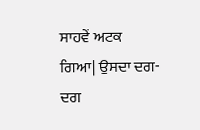ਸਾਹਵੇਂ ਅਟਕ ਗਿਆ| ਉਸਦਾ ਦਗ-ਦਗ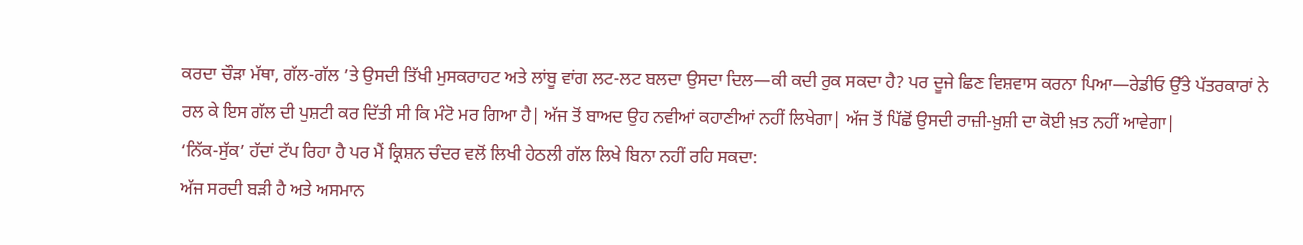ਕਰਦਾ ਚੌੜਾ ਮੱਥਾ, ਗੱਲ-ਗੱਲ ’ਤੇ ਉਸਦੀ ਤਿੱਖੀ ਮੁਸਕਰਾਹਟ ਅਤੇ ਲਾਂਬੂ ਵਾਂਗ ਲਟ-ਲਟ ਬਲਦਾ ਉਸਦਾ ਦਿਲ—ਕੀ ਕਦੀ ਰੁਕ ਸਕਦਾ ਹੈ? ਪਰ ਦੂਜੇ ਛਿਣ ਵਿਸ਼ਵਾਸ ਕਰਨਾ ਪਿਆ—ਰੇਡੀਓ ਉੱਤੇ ਪੱਤਰਕਾਰਾਂ ਨੇ ਰਲ ਕੇ ਇਸ ਗੱਲ ਦੀ ਪੁਸ਼ਟੀ ਕਰ ਦਿੱਤੀ ਸੀ ਕਿ ਮੰਟੋ ਮਰ ਗਿਆ ਹੈ| ਅੱਜ ਤੋਂ ਬਾਅਦ ਉਹ ਨਵੀਆਂ ਕਹਾਣੀਆਂ ਨਹੀਂ ਲਿਖੇਗਾ| ਅੱਜ ਤੋਂ ਪਿੱਛੋਂ ਉਸਦੀ ਰਾਜ਼ੀ-ਖ਼ੁਸ਼ੀ ਦਾ ਕੋਈ ਖ਼ਤ ਨਹੀਂ ਆਵੇਗਾ|
‘ਨਿੱਕ-ਸੁੱਕ’ ਹੱਦਾਂ ਟੱਪ ਰਿਹਾ ਹੈ ਪਰ ਮੈਂ ਕ੍ਰਿਸ਼ਨ ਚੰਦਰ ਵਲੋਂ ਲਿਖੀ ਹੇਠਲੀ ਗੱਲ ਲਿਖੇ ਬਿਨਾ ਨਹੀਂ ਰਹਿ ਸਕਦਾ:
ਅੱਜ ਸਰਦੀ ਬੜੀ ਹੈ ਅਤੇ ਅਸਮਾਨ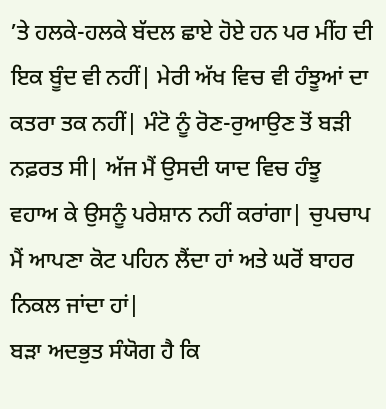’ਤੇ ਹਲਕੇ-ਹਲਕੇ ਬੱਦਲ ਛਾਏ ਹੋਏ ਹਨ ਪਰ ਮੀਂਹ ਦੀ ਇਕ ਬੂੰਦ ਵੀ ਨਹੀਂ| ਮੇਰੀ ਅੱਖ ਵਿਚ ਵੀ ਹੰਝੂਆਂ ਦਾ ਕਤਰਾ ਤਕ ਨਹੀਂ| ਮੰਟੋ ਨੂੰ ਰੋਣ-ਰੁਆਉਣ ਤੋਂ ਬੜੀ ਨਫ਼ਰਤ ਸੀ| ਅੱਜ ਮੈਂ ਉਸਦੀ ਯਾਦ ਵਿਚ ਹੰਝੂ ਵਹਾਅ ਕੇ ਉਸਨੂੰ ਪਰੇਸ਼ਾਨ ਨਹੀਂ ਕਰਾਂਗਾ| ਚੁਪਚਾਪ ਮੈਂ ਆਪਣਾ ਕੋਟ ਪਹਿਨ ਲੈਂਦਾ ਹਾਂ ਅਤੇ ਘਰੋਂ ਬਾਹਰ ਨਿਕਲ ਜਾਂਦਾ ਹਾਂ|
ਬੜਾ ਅਦਭੁਤ ਸੰਯੋਗ ਹੈ ਕਿ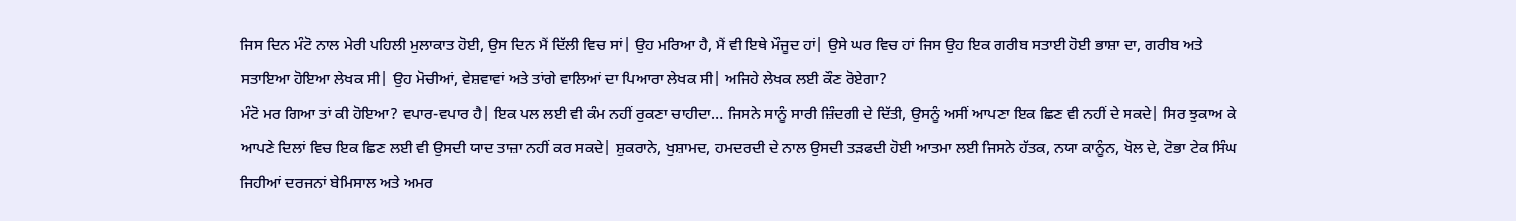ਜਿਸ ਦਿਨ ਮੰਟੋ ਨਾਲ ਮੇਰੀ ਪਹਿਲੀ ਮੁਲਾਕਾਤ ਹੋਈ, ਉਸ ਦਿਨ ਮੈਂ ਦਿੱਲੀ ਵਿਚ ਸਾਂ| ਉਹ ਮਰਿਆ ਹੈ, ਮੈਂ ਵੀ ਇਥੇ ਮੌਜੂਦ ਹਾਂ| ਉਸੇ ਘਰ ਵਿਚ ਹਾਂ ਜਿਸ ਉਹ ਇਕ ਗਰੀਬ ਸਤਾਈ ਹੋਈ ਭਾਸ਼ਾ ਦਾ, ਗਰੀਬ ਅਤੇ ਸਤਾਇਆ ਹੋਇਆ ਲੇਖਕ ਸੀ| ਉਹ ਮੋਚੀਆਂ, ਵੇਸ਼ਵਾਵਾਂ ਅਤੇ ਤਾਂਗੇ ਵਾਲਿਆਂ ਦਾ ਪਿਆਰਾ ਲੇਖਕ ਸੀ| ਅਜਿਹੇ ਲੇਖਕ ਲਈ ਕੌਣ ਰੋਏਗਾ?
ਮੰਟੋ ਮਰ ਗਿਆ ਤਾਂ ਕੀ ਹੋਇਆ? ਵਪਾਰ-ਵਪਾਰ ਹੈ| ਇਕ ਪਲ ਲਈ ਵੀ ਕੰਮ ਨਹੀਂ ਰੁਕਣਾ ਚਾਹੀਦਾ… ਜਿਸਨੇ ਸਾਨੂੰ ਸਾਰੀ ਜ਼ਿੰਦਗੀ ਦੇ ਦਿੱਤੀ, ਉਸਨੂੰ ਅਸੀਂ ਆਪਣਾ ਇਕ ਛਿਣ ਵੀ ਨਹੀਂ ਦੇ ਸਕਦੇ| ਸਿਰ ਝੁਕਾਅ ਕੇ ਆਪਣੇ ਦਿਲਾਂ ਵਿਚ ਇਕ ਛਿਣ ਲਈ ਵੀ ਉਸਦੀ ਯਾਦ ਤਾਜ਼ਾ ਨਹੀਂ ਕਰ ਸਕਦੇ| ਸ਼ੁਕਰਾਨੇ, ਖੁਸ਼ਾਮਦ, ਹਮਦਰਦੀ ਦੇ ਨਾਲ ਉਸਦੀ ਤੜਫਦੀ ਹੋਈ ਆਤਮਾ ਲਈ ਜਿਸਨੇ ਹੱਤਕ, ਨਯਾ ਕਾਨੂੰਨ, ਖੋਲ ਦੇ, ਟੋਭਾ ਟੇਕ ਸਿੰਘ ਜਿਹੀਆਂ ਦਰਜਨਾਂ ਬੇਮਿਸਾਲ ਅਤੇ ਅਮਰ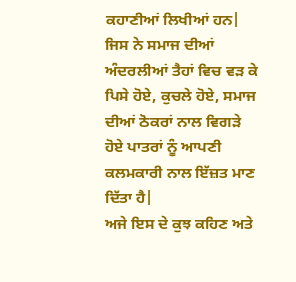ਕਹਾਣੀਆਂ ਲਿਖੀਆਂ ਹਨ| ਜਿਸ ਨੇ ਸਮਾਜ ਦੀਆਂ ਅੰਦਰਲੀਆਂ ਤੈਹਾਂ ਵਿਚ ਵੜ ਕੇ ਪਿਸੇ ਹੋਏ, ਕੁਚਲੇ ਹੋਏ, ਸਮਾਜ ਦੀਆਂ ਠੋਕਰਾਂ ਨਾਲ ਵਿਗੜੇ ਹੋਏ ਪਾਤਰਾਂ ਨੂੰ ਆਪਣੀ ਕਲਮਕਾਰੀ ਨਾਲ ਇੱਜ਼ਤ ਮਾਣ ਦਿੱਤਾ ਹੈ|
ਅਜੇ ਇਸ ਦੇ ਕੁਝ ਕਹਿਣ ਅਤੇ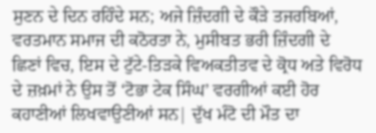ਸੁਣਨ ਦੇ ਦਿਨ ਰਹਿੰਦੇ ਸਨ; ਅਜੇ ਜ਼ਿੰਦਗੀ ਦੇ ਕੌੜੇ ਤਜਰਬਿਆਂ, ਵਰਤਮਾਨ ਸਮਾਜ ਦੀ ਕਠੋਰਤਾ ਨੇ, ਮੁਸੀਬਤ ਭਰੀ ਜ਼ਿੰਦਗੀ ਦੇ ਛਿਣਾਂ ਵਿਚ, ਇਸ ਦੇ ਟੁੱਟੇ-ਤਿੜਕੇ ਵਿਅਕਤੀਤਵ ਦੇ ਕ੍ਰੋਧ ਅਤੇ ਵਿਰੋਧ ਦੇ ਜ਼ਖ਼ਮਾਂ ਨੇ ਉਸ ਤੋਂ ‘ਟੋਭਾ ਟੇਕ ਸਿੰਘ’ ਵਰਗੀਆਂ ਕਈ ਹੋਰ ਕਹਾਣੀਆਂ ਲਿਖਵਾਉਣੀਆਂ ਸਨ| ਦੁੱਖ ਮੰਟੋ ਦੀ ਮੌਤ ਦਾ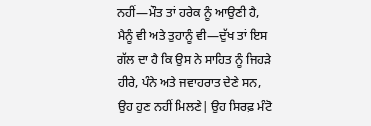ਨਹੀਂ—ਮੌਤ ਤਾਂ ਹਰੇਕ ਨੂੰ ਆਉਣੀ ਹੈ, ਮੈਨੂੰ ਵੀ ਅਤੇ ਤੁਹਾਨੂੰ ਵੀ—ਦੁੱਖ ਤਾਂ ਇਸ ਗੱਲ ਦਾ ਹੈ ਕਿ ਉਸ ਨੇ ਸਾਹਿਤ ਨੂੰ ਜਿਹੜੇ ਹੀਰੇ, ਪੰਨੇ ਅਤੇ ਜਵਾਹਰਾਤ ਦੇਣੇ ਸਨ, ਉਹ ਹੁਣ ਨਹੀਂ ਮਿਲਣੇ| ਉਹ ਸਿਰਫ਼ ਮੰਟੋ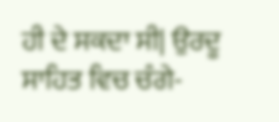ਹੀ ਦੇ ਸਕਦਾ ਸੀ| ਉਰਦੂ ਸਾਹਿਤ ਵਿਚ ਚੰਗੇ-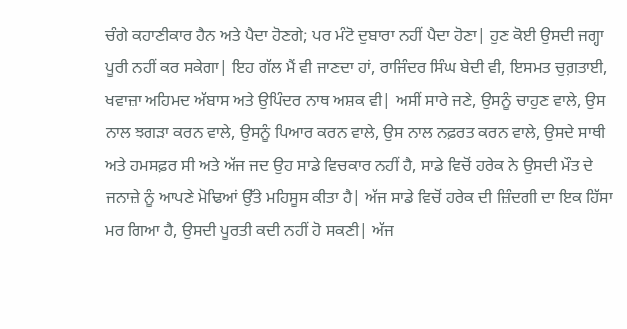ਚੰਗੇ ਕਹਾਣੀਕਾਰ ਹੈਨ ਅਤੇ ਪੈਦਾ ਹੋਣਗੇ; ਪਰ ਮੰਟੋ ਦੁਬਾਰਾ ਨਹੀਂ ਪੈਦਾ ਹੋਣਾ| ਹੁਣ ਕੋਈ ਉਸਦੀ ਜਗ੍ਹਾ ਪੂਰੀ ਨਹੀਂ ਕਰ ਸਕੇਗਾ| ਇਹ ਗੱਲ ਮੈਂ ਵੀ ਜਾਣਦਾ ਹਾਂ, ਰਾਜਿੰਦਰ ਸਿੰਘ ਬੇਦੀ ਵੀ, ਇਸਮਤ ਚੁਗ਼ਤਾਈ, ਖਵਾਜ਼ਾ ਅਹਿਮਦ ਅੱਬਾਸ ਅਤੇ ਉਪਿੰਦਰ ਨਾਥ ਅਸ਼ਕ ਵੀ| ਅਸੀਂ ਸਾਰੇ ਜਣੇ, ਉਸਨੂੰ ਚਾਹੁਣ ਵਾਲੇ, ਉਸ ਨਾਲ ਝਗੜਾ ਕਰਨ ਵਾਲੇ, ਉਸਨੂੰ ਪਿਆਰ ਕਰਨ ਵਾਲੇ, ਉਸ ਨਾਲ ਨਫ਼ਰਤ ਕਰਨ ਵਾਲੇ, ਉਸਦੇ ਸਾਥੀ ਅਤੇ ਹਮਸਫ਼ਰ ਸੀ ਅਤੇ ਅੱਜ ਜਦ ਉਹ ਸਾਡੇ ਵਿਚਕਾਰ ਨਹੀਂ ਹੈ, ਸਾਡੇ ਵਿਚੋਂ ਹਰੇਕ ਨੇ ਉਸਦੀ ਮੌਤ ਦੇ ਜਨਾਜ਼ੇ ਨੂੰ ਆਪਣੇ ਮੋਢਿਆਂ ਉੱਤੇ ਮਹਿਸੂਸ ਕੀਤਾ ਹੈ| ਅੱਜ ਸਾਡੇ ਵਿਚੋਂ ਹਰੇਕ ਦੀ ਜ਼ਿੰਦਗੀ ਦਾ ਇਕ ਹਿੱਸਾ ਮਰ ਗਿਆ ਹੈ, ਉਸਦੀ ਪੂਰਤੀ ਕਦੀ ਨਹੀਂ ਹੋ ਸਕਣੀ| ਅੱਜ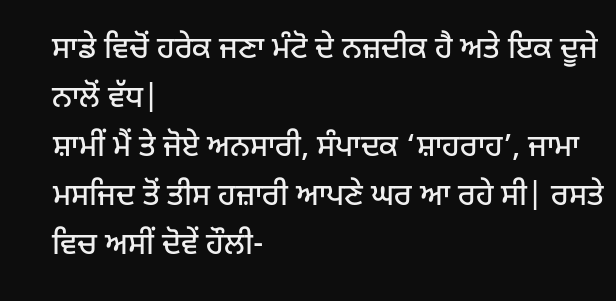ਸਾਡੇ ਵਿਚੋਂ ਹਰੇਕ ਜਣਾ ਮੰਟੋ ਦੇ ਨਜ਼ਦੀਕ ਹੈ ਅਤੇ ਇਕ ਦੂਜੇ ਨਾਲੋਂ ਵੱਧ|
ਸ਼ਾਮੀਂ ਮੈਂ ਤੇ ਜੋਏ ਅਨਸਾਰੀ, ਸੰਪਾਦਕ ‘ਸ਼ਾਹਰਾਹ’, ਜਾਮਾ ਮਸਜਿਦ ਤੋਂ ਤੀਸ ਹਜ਼ਾਰੀ ਆਪਣੇ ਘਰ ਆ ਰਹੇ ਸੀ| ਰਸਤੇ ਵਿਚ ਅਸੀਂ ਦੋਵੇਂ ਹੌਲੀ-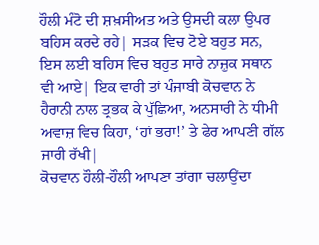ਹੌਲੀ ਮੰਟੋ ਦੀ ਸ਼ਖ਼ਸੀਅਤ ਅਤੇ ਉਸਦੀ ਕਲਾ ਉਪਰ ਬਹਿਸ ਕਰਦੇ ਰਹੇ| ਸੜਕ ਵਿਚ ਟੋਏ ਬਹੁਤ ਸਨ, ਇਸ ਲਈ ਬਹਿਸ ਵਿਚ ਬਹੁਤ ਸਾਰੇ ਨਾਜ਼ੁਕ ਸਥਾਨ ਵੀ ਆਏ| ਇਕ ਵਾਰੀ ਤਾਂ ਪੰਜਾਬੀ ਕੋਚਵਾਨ ਨੇ ਹੈਰਾਨੀ ਨਾਲ ਤ੍ਰਭਕ ਕੇ ਪੁੱਛਿਆ, ਅਨਸਾਰੀ ਨੇ ਧੀਮੀ ਅਵਾਜ਼ ਵਿਚ ਕਿਹਾ, ‘ਹਾਂ ਭਰਾ!’ ਤੇ ਫੇਰ ਆਪਣੀ ਗੱਲ ਜਾਰੀ ਰੱਖੀ|
ਕੋਚਵਾਨ ਹੌਲੀ-ਹੌਲੀ ਆਪਣਾ ਤਾਂਗਾ ਚਲਾਉਂਦਾ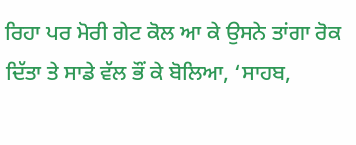ਰਿਹਾ ਪਰ ਮੋਰੀ ਗੇਟ ਕੋਲ ਆ ਕੇ ਉਸਨੇ ਤਾਂਗਾ ਰੋਕ ਦਿੱਤਾ ਤੇ ਸਾਡੇ ਵੱਲ ਭੌਂ ਕੇ ਬੋਲਿਆ, ‘ਸਾਹਬ,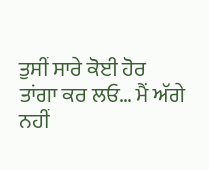ਤੁਸੀਂ ਸਾਰੇ ਕੋਈ ਹੋਰ ਤਾਂਗਾ ਕਰ ਲਓ… ਮੈਂ ਅੱਗੇ ਨਹੀਂ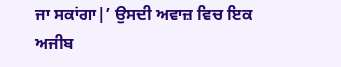ਜਾ ਸਕਾਂਗਾ|’ ਉਸਦੀ ਅਵਾਜ਼ ਵਿਚ ਇਕ ਅਜੀਬ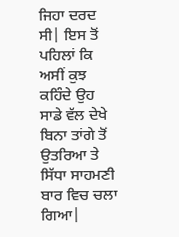ਜਿਹਾ ਦਰਦ ਸੀ| ਇਸ ਤੋਂ ਪਹਿਲਾਂ ਕਿ ਅਸੀਂ ਕੁਝ ਕਹਿੰਦੇ ਉਹ ਸਾਡੇ ਵੱਲ ਦੇਖੇ ਬਿਨਾ ਤਾਂਗੇ ਤੋਂ ਉਤਰਿਆ ਤੇ ਸਿੱਧਾ ਸਾਹਮਣੀ ਬਾਰ ਵਿਚ ਚਲਾ ਗਿਆ|